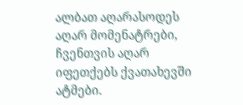ალბათ აღარასოდეს აღარ მომენატრები,
ჩვენთვის აღარ იფეთქებს ქვათახევში ატმები.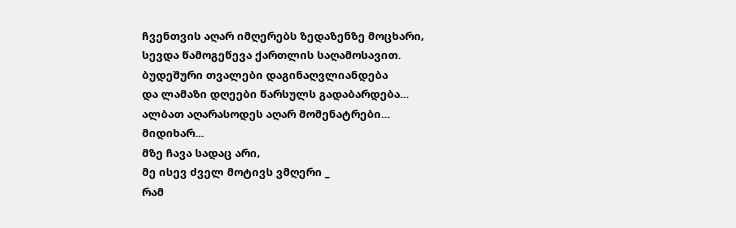ჩვენთვის აღარ იმღერებს ზედაზენზე მოცხარი,
სევდა წამოგეწევა ქართლის საღამოსავით.
ბუდეშური თვალები დაგინაღვლიანდება
და ლამაზი დღეები წარსულს გადაბარდება...
ალბათ აღარასოდეს აღარ მომენატრები...
მიდიხარ...
მზე ჩავა სადაც არი,
მე ისევ ძველ მოტივს ვმღერი _
რამ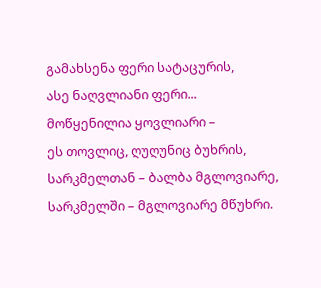გამახსენა ფერი სატაცურის,
ასე ნაღვლიანი ფერი...
მოწყენილია ყოვლიარი –
ეს თოვლიც, ღუღუნიც ბუხრის,
სარკმელთან – ბალბა მგლოვიარე,
სარკმელში – მგლოვიარე მწუხრი.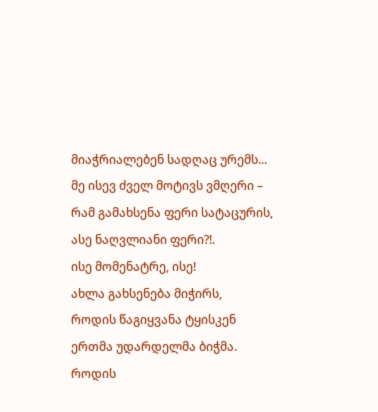მიაჭრიალებენ სადღაც ურემს...
მე ისევ ძველ მოტივს ვმღერი –
რამ გამახსენა ფერი სატაცურის,
ასე ნაღვლიანი ფერი?!.
ისე მომენატრე, ისე!
ახლა გახსენება მიჭირს,
როდის წაგიყვანა ტყისკენ
ერთმა უდარდელმა ბიჭმა.
როდის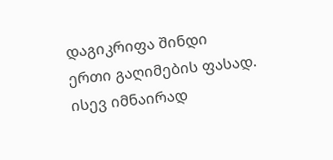დაგიკრიფა შინდი
ერთი გაღიმების ფასად.
ისევ იმნაირად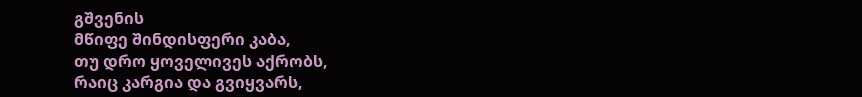გშვენის
მწიფე შინდისფერი კაბა,
თუ დრო ყოველივეს აქრობს,
რაიც კარგია და გვიყვარს,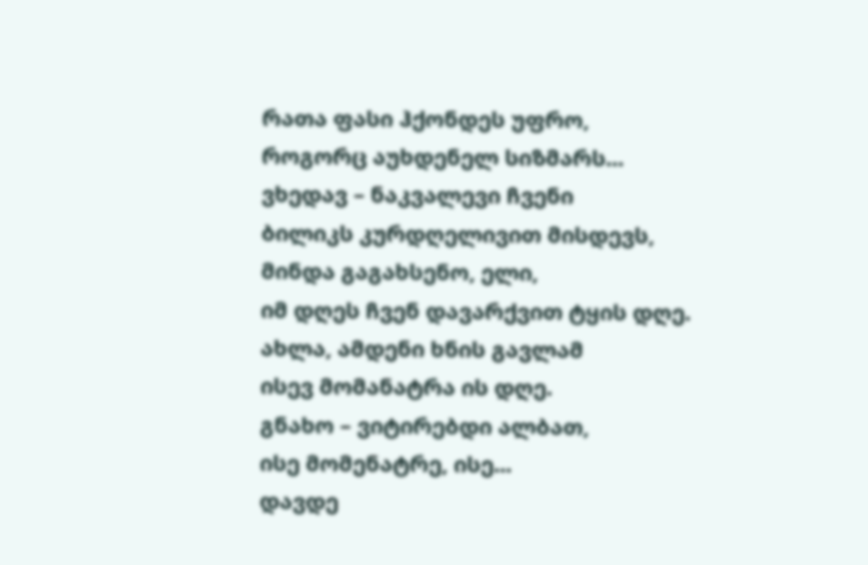რათა ფასი ჰქონდეს უფრო,
როგორც აუხდენელ სიზმარს...
ვხედავ – ნაკვალევი ჩვენი
ბილიკს კურდღელივით მისდევს,
მინდა გაგახსენო, ელი,
იმ დღეს ჩვენ დავარქვით ტყის დღე.
ახლა, ამდენი ხნის გავლამ
ისევ მომანატრა ის დღე.
გნახო – ვიტირებდი ალბათ,
ისე მომენატრე, ისე...
დავდე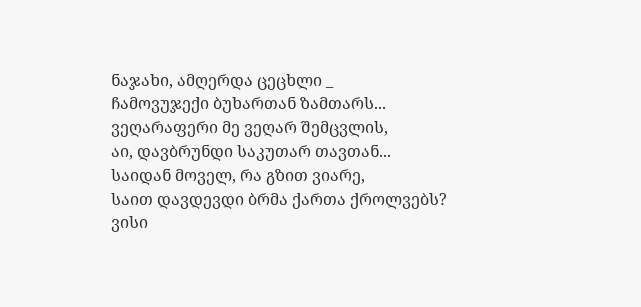ნაჯახი, ამღერდა ცეცხლი _
ჩამოვუჯექი ბუხართან ზამთარს...
ვეღარაფერი მე ვეღარ შემცვლის,
აი, დავბრუნდი საკუთარ თავთან...
საიდან მოველ, რა გზით ვიარე,
საით დავდევდი ბრმა ქართა ქროლვებს?
ვისი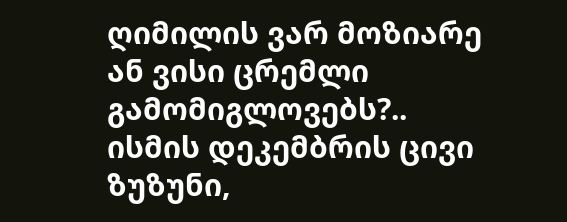ღიმილის ვარ მოზიარე
ან ვისი ცრემლი გამომიგლოვებს?..
ისმის დეკემბრის ცივი ზუზუნი,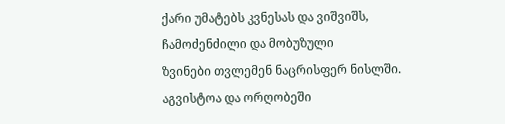ქარი უმატებს კვნესას და ვიშვიშს,
ჩამოძენძილი და მობუზული
ზვინები თვლემენ ნაცრისფერ ნისლში.
აგვისტოა და ორღობეში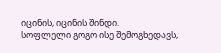იცინის, იცინის შინდი.
სოფლელი გოგო ისე შემოგხედავს,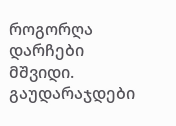როგორღა დარჩები მშვიდი.
გაუდარაჯდები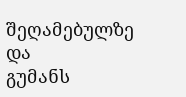შეღამებულზე და
გუმანს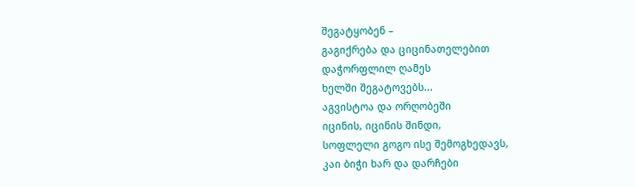შეგატყობენ –
გაგიქრება და ციცინათელებით
დაჭორფლილ ღამეს
ხელში შეგატოვებს...
აგვისტოა და ორღობეში
იცინის, იცინის შინდი,
სოფლელი გოგო ისე შემოგხედავს,
კაი ბიჭი ხარ და დარჩები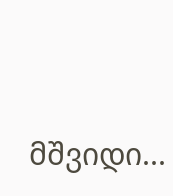მშვიდი...